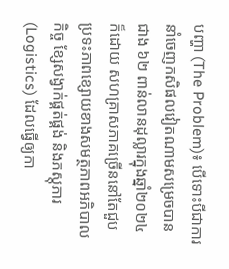បញ្ហា (The Problem)៖ បើទោះបីជាការនាំចេញកសិផលវៀតណាមសម្រេចបានជាង ៦២ ពាន់លានដុល្លារក្នុងឆ្នាំ២០២៤ ក៏ដោយ សហគ្រាសភាគច្រើននៅតែជួបប្រទះភាពខ្សោយខាងសមត្ថភាពអភិបាលកិច្ច ខ្សែសង្វាក់ផ្គត់ផ្គង់ និងភស្តុភារ (Logistics) ដែលធ្វើឲ្យកា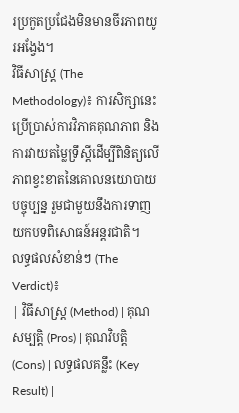រប្រកួតប្រជែងមិនមានចីរភាពយូរអង្វែង។
វិធីសាស្ត្រ (The Methodology)៖ ការសិក្សានេះប្រើប្រាស់ការវិភាគគុណភាព និងការវាយតម្លៃទ្រឹស្តីដើម្បីពិនិត្យលើភាពខ្វះខាតនៃគោលនយោបាយបច្ចុប្បន្ន រួមជាមួយនឹងការទាញយកបទពិសោធន៍អន្តរជាតិ។
លទ្ធផលសំខាន់ៗ (The Verdict)៖
| វិធីសាស្ត្រ (Method) | គុណសម្បត្តិ (Pros) | គុណវិបត្តិ (Cons) | លទ្ធផលគន្លឹះ (Key Result) |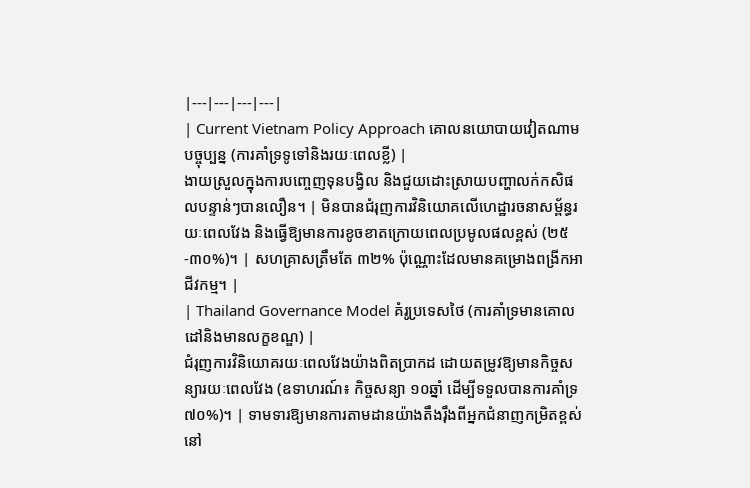|---|---|---|---|
| Current Vietnam Policy Approach គោលនយោបាយវៀតណាមបច្ចុប្បន្ន (ការគាំទ្រទូទៅនិងរយៈពេលខ្លី) |
ងាយស្រួលក្នុងការបញ្ចេញទុនបង្វិល និងជួយដោះស្រាយបញ្ហាលក់កសិផលបន្ទាន់ៗបានលឿន។ | មិនបានជំរុញការវិនិយោគលើហេដ្ឋារចនាសម្ព័ន្ធរយៈពេលវែង និងធ្វើឱ្យមានការខូចខាតក្រោយពេលប្រមូលផលខ្ពស់ (២៥-៣០%)។ | សហគ្រាសត្រឹមតែ ៣២% ប៉ុណ្ណោះដែលមានគម្រោងពង្រីកអាជីវកម្ម។ |
| Thailand Governance Model គំរូប្រទេសថៃ (ការគាំទ្រមានគោលដៅនិងមានលក្ខខណ្ឌ) |
ជំរុញការវិនិយោគរយៈពេលវែងយ៉ាងពិតប្រាកដ ដោយតម្រូវឱ្យមានកិច្ចសន្យារយៈពេលវែង (ឧទាហរណ៍៖ កិច្ចសន្យា ១០ឆ្នាំ ដើម្បីទទួលបានការគាំទ្រ ៧០%)។ | ទាមទារឱ្យមានការតាមដានយ៉ាងតឹងរ៉ឹងពីអ្នកជំនាញកម្រិតខ្ពស់នៅ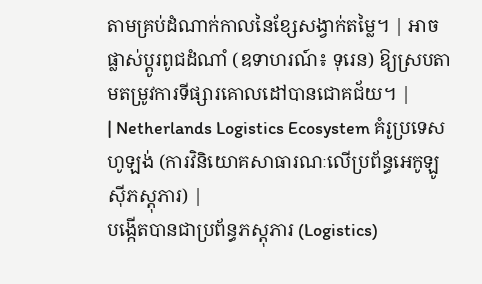តាមគ្រប់ដំណាក់កាលនៃខ្សែសង្វាក់តម្លៃ។ | អាចផ្លាស់ប្តូរពូជដំណាំ (ឧទាហរណ៍៖ ទុរេន) ឱ្យស្របតាមតម្រូវការទីផ្សារគោលដៅបានជោគជ័យ។ |
| Netherlands Logistics Ecosystem គំរូប្រទេសហូឡង់ (ការវិនិយោគសាធារណៈលើប្រព័ន្ធអេកូឡូស៊ីភស្តុភារ) |
បង្កើតបានជាប្រព័ន្ធភស្តុភារ (Logistics)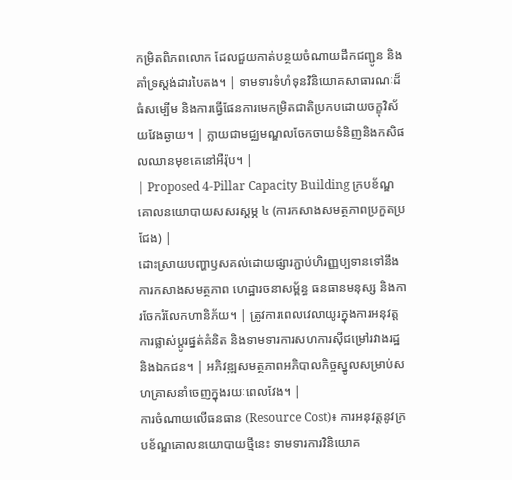កម្រិតពិភពលោក ដែលជួយកាត់បន្ថយចំណាយដឹកជញ្ជូន និងគាំទ្រស្តង់ដារបៃតង។ | ទាមទារទំហំទុនវិនិយោគសាធារណៈដ៏ធំសម្បើម និងការធ្វើផែនការមេកម្រិតជាតិប្រកបដោយចក្ខុវិស័យវែងឆ្ងាយ។ | ក្លាយជាមជ្ឈមណ្ឌលចែកចាយទំនិញនិងកសិផលឈានមុខគេនៅអឺរ៉ុប។ |
| Proposed 4-Pillar Capacity Building ក្របខ័ណ្ឌគោលនយោបាយសសរស្តម្ភ ៤ (ការកសាងសមត្ថភាពប្រកួតប្រជែង) |
ដោះស្រាយបញ្ហាឫសគល់ដោយផ្សារភ្ជាប់ហិរញ្ញប្បទានទៅនឹងការកសាងសមត្ថភាព ហេដ្ឋារចនាសម្ព័ន្ធ ធនធានមនុស្ស និងការចែករំលែកហានិភ័យ។ | ត្រូវការពេលវេលាយូរក្នុងការអនុវត្ត ការផ្លាស់ប្តូរផ្នត់គំនិត និងទាមទារការសហការស៊ីជម្រៅរវាងរដ្ឋនិងឯកជន។ | អភិវឌ្ឍសមត្ថភាពអភិបាលកិច្ចស្នូលសម្រាប់សហគ្រាសនាំចេញក្នុងរយៈពេលវែង។ |
ការចំណាយលើធនធាន (Resource Cost)៖ ការអនុវត្តនូវក្របខ័ណ្ឌគោលនយោបាយថ្មីនេះ ទាមទារការវិនិយោគ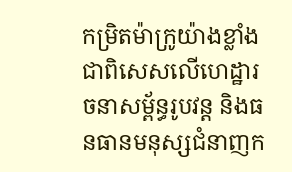កម្រិតម៉ាក្រូយ៉ាងខ្លាំង ជាពិសេសលើហេដ្ឋារចនាសម្ព័ន្ធរូបវន្ត និងធនធានមនុស្សជំនាញក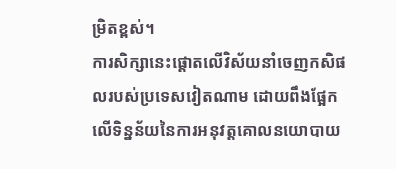ម្រិតខ្ពស់។
ការសិក្សានេះផ្តោតលើវិស័យនាំចេញកសិផលរបស់ប្រទេសវៀតណាម ដោយពឹងផ្អែកលើទិន្នន័យនៃការអនុវត្តគោលនយោបាយ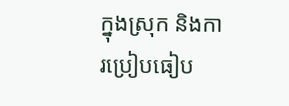ក្នុងស្រុក និងការប្រៀបធៀប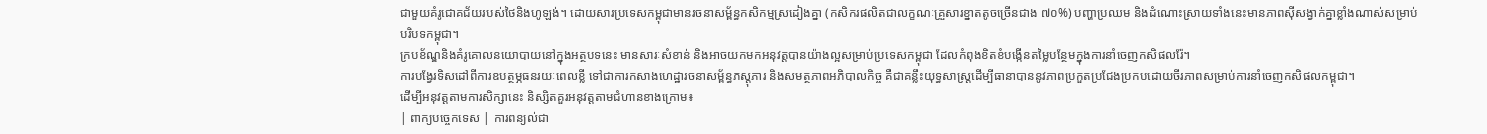ជាមួយគំរូជោគជ័យរបស់ថៃនិងហូឡង់។ ដោយសារប្រទេសកម្ពុជាមានរចនាសម្ព័ន្ធកសិកម្មស្រដៀងគ្នា (កសិករផលិតជាលក្ខណៈគ្រួសារខ្នាតតូចច្រើនជាង ៧០%) បញ្ហាប្រឈម និងដំណោះស្រាយទាំងនេះមានភាពស៊ីសង្វាក់គ្នាខ្លាំងណាស់សម្រាប់បរិបទកម្ពុជា។
ក្របខ័ណ្ឌនិងគំរូគោលនយោបាយនៅក្នុងអត្ថបទនេះ មានសារៈសំខាន់ និងអាចយកមកអនុវត្តបានយ៉ាងល្អសម្រាប់ប្រទេសកម្ពុជា ដែលកំពុងខិតខំបង្កើនតម្លៃបន្ថែមក្នុងការនាំចេញកសិផលរ៉ែ។
ការបង្វែរទិសដៅពីការឧបត្ថម្ភធនរយៈពេលខ្លី ទៅជាការកសាងហេដ្ឋារចនាសម្ព័ន្ធភស្តុភារ និងសមត្ថភាពអភិបាលកិច្ច គឺជាគន្លឹះយុទ្ធសាស្ត្រដើម្បីធានាបាននូវភាពប្រកួតប្រជែងប្រកបដោយចីរភាពសម្រាប់ការនាំចេញកសិផលកម្ពុជា។
ដើម្បីអនុវត្តតាមការសិក្សានេះ និស្សិតគួរអនុវត្តតាមជំហានខាងក្រោម៖
| ពាក្យបច្ចេកទេស | ការពន្យល់ជា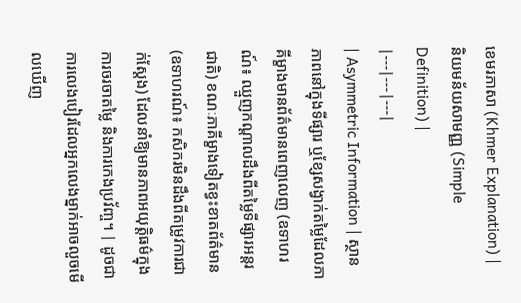ខេមរភាសា (Khmer Explanation) | និយមន័យសាមញ្ញ (Simple Definition) |
|---|---|---|
| Asymmetric Information | ស្ថានភាពនៅក្នុងទីផ្សារ ឬខ្សែសង្វាក់តម្លៃដែលភាគីម្ខាងមានព័ត៌មានពេញលេញ (ឧទាហរណ៍៖ ឈ្មួញកណ្តាលដឹងពីតម្លៃទីផ្សារអន្តរជាតិ) ខណៈភាគីម្ខាងទៀតខ្វះខាតព័ត៌មាន (ឧទាហរណ៍៖ កសិករមិនដឹងពីតម្រូវការជាក់ស្តែង) ដែលនាំឱ្យមានភាពអយុត្តិធម៌ក្នុងការចរចាតម្លៃ និងការកេងប្រវ័ញ្ច។ | ដូចជាការលេងបៀរដែលអ្នកលេងម្នាក់អាចលួចមើលឃើញ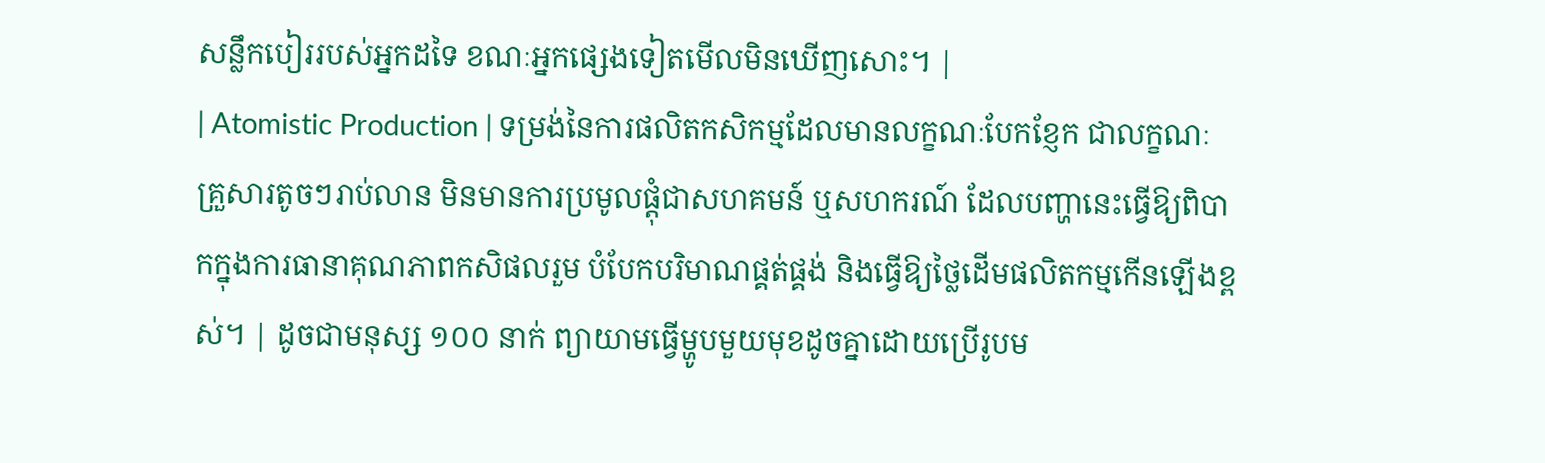សន្លឹកបៀររបស់អ្នកដទៃ ខណៈអ្នកផ្សេងទៀតមើលមិនឃើញសោះ។ |
| Atomistic Production | ទម្រង់នៃការផលិតកសិកម្មដែលមានលក្ខណៈបែកខ្ញែក ជាលក្ខណៈគ្រួសារតូចៗរាប់លាន មិនមានការប្រមូលផ្តុំជាសហគមន៍ ឬសហករណ៍ ដែលបញ្ហានេះធ្វើឱ្យពិបាកក្នុងការធានាគុណភាពកសិផលរួម បំបែកបរិមាណផ្គត់ផ្គង់ និងធ្វើឱ្យថ្លៃដើមផលិតកម្មកើនឡើងខ្ពស់។ | ដូចជាមនុស្ស ១០០ នាក់ ព្យាយាមធ្វើម្ហូបមួយមុខដូចគ្នាដោយប្រើរូបម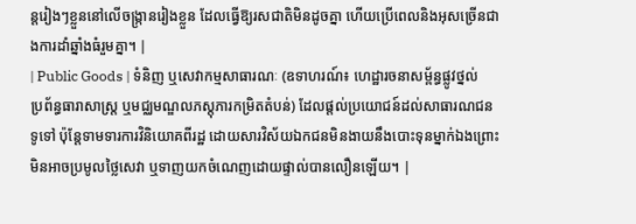ន្តរៀងៗខ្លួននៅលើចង្ក្រានរៀងខ្លួន ដែលធ្វើឱ្យរសជាតិមិនដូចគ្នា ហើយប្រើពេលនិងអុសច្រើនជាងការដាំឆ្នាំងធំរួមគ្នា។ |
| Public Goods | ទំនិញ ឬសេវាកម្មសាធារណៈ (ឧទាហរណ៍៖ ហេដ្ឋារចនាសម្ព័ន្ធផ្លូវថ្នល់ ប្រព័ន្ធធារាសាស្ត្រ ឬមជ្ឈមណ្ឌលភស្តុភារកម្រិតតំបន់) ដែលផ្តល់ប្រយោជន៍ដល់សាធារណជនទូទៅ ប៉ុន្តែទាមទារការវិនិយោគពីរដ្ឋ ដោយសារវិស័យឯកជនមិនងាយនឹងបោះទុនម្នាក់ឯងព្រោះមិនអាចប្រមូលថ្លៃសេវា ឬទាញយកចំណេញដោយផ្ទាល់បានលឿនឡើយ។ |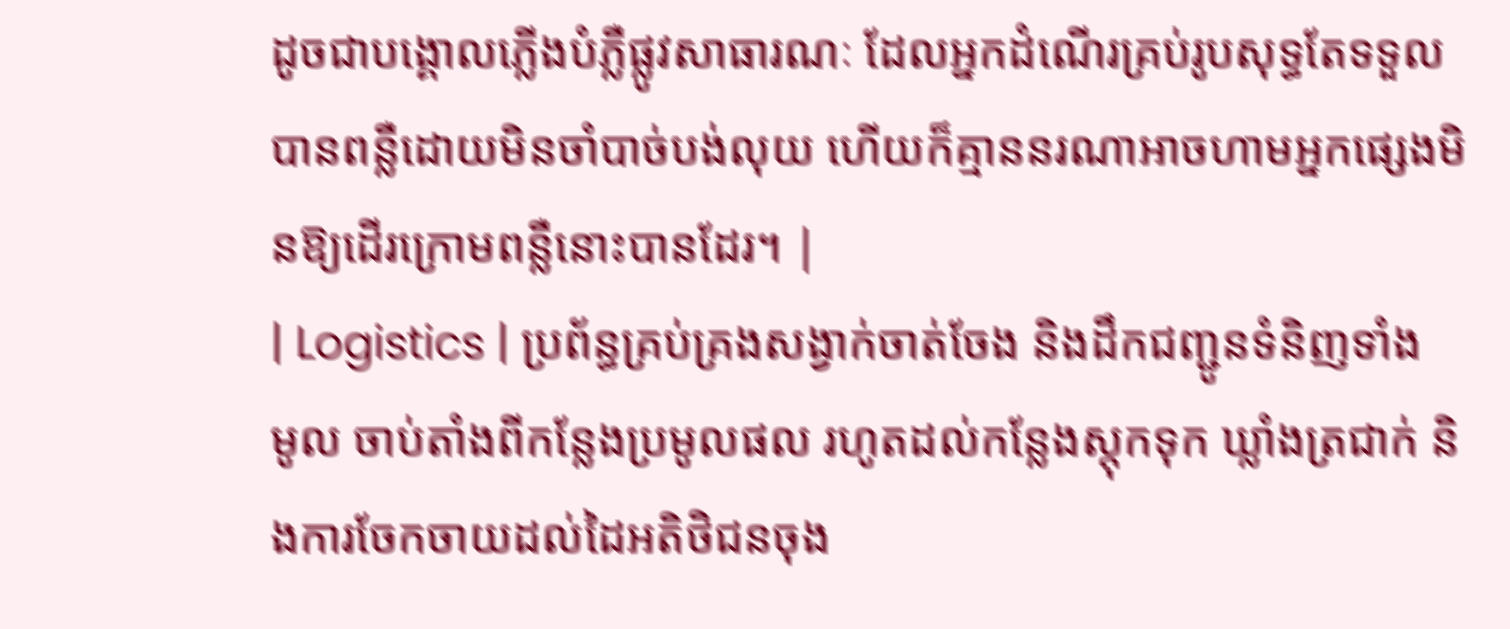ដូចជាបង្គោលភ្លើងបំភ្លឺផ្លូវសាធារណៈ ដែលអ្នកដំណើរគ្រប់រូបសុទ្ធតែទទួលបានពន្លឺដោយមិនចាំបាច់បង់លុយ ហើយក៏គ្មាននរណាអាចហាមអ្នកផ្សេងមិនឱ្យដើរក្រោមពន្លឺនោះបានដែរ។ |
| Logistics | ប្រព័ន្ធគ្រប់គ្រងសង្វាក់ចាត់ចែង និងដឹកជញ្ជូនទំនិញទាំងមូល ចាប់តាំងពីកន្លែងប្រមូលផល រហូតដល់កន្លែងស្តុកទុក ឃ្លាំងត្រជាក់ និងការចែកចាយដល់ដៃអតិថិជនចុង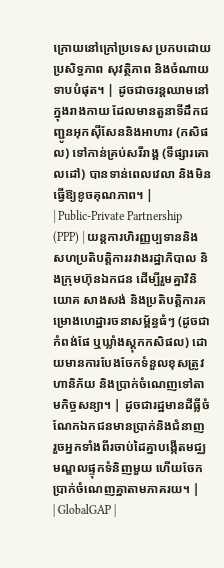ក្រោយនៅក្រៅប្រទេស ប្រកបដោយប្រសិទ្ធភាព សុវត្ថិភាព និងចំណាយទាបបំផុត។ | ដូចជាចរន្តឈាមនៅក្នុងរាងកាយ ដែលមានតួនាទីដឹកជញ្ជូនអុកស៊ីសែននិងអាហារ (កសិផល) ទៅកាន់គ្រប់សរីរាង្គ (ទីផ្សារគោលដៅ) បានទាន់ពេលវេលា និងមិនធ្វើឱ្យខូចគុណភាព។ |
| Public-Private Partnership (PPP) | យន្តការហិរញ្ញប្បទាននិងសហប្រតិបត្តិការរវាងរដ្ឋាភិបាល និងក្រុមហ៊ុនឯកជន ដើម្បីរួមគ្នាវិនិយោគ សាងសង់ និងប្រតិបត្តិការគម្រោងហេដ្ឋារចនាសម្ព័ន្ធធំៗ (ដូចជាកំពង់ផែ ឬឃ្លាំងស្តុកកសិផល) ដោយមានការបែងចែកទំនួលខុសត្រូវ ហានិភ័យ និងប្រាក់ចំណេញទៅតាមកិច្ចសន្យា។ | ដូចជារដ្ឋមានដីធ្លីចំណែកឯកជនមានប្រាក់និងជំនាញ រួចអ្នកទាំងពីរចាប់ដៃគ្នាបង្កើតមជ្ឈមណ្ឌលផ្ទុកទំនិញមួយ ហើយចែកប្រាក់ចំណេញគ្នាតាមភាគរយ។ |
| GlobalGAP |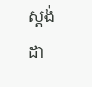ស្តង់ដា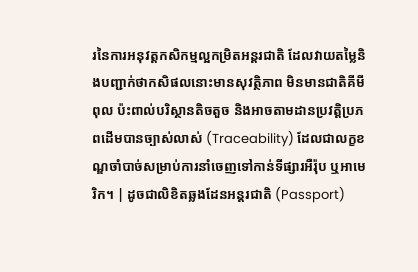រនៃការអនុវត្តកសិកម្មល្អកម្រិតអន្តរជាតិ ដែលវាយតម្លៃនិងបញ្ជាក់ថាកសិផលនោះមានសុវត្ថិភាព មិនមានជាតិគីមីពុល ប៉ះពាល់បរិស្ថានតិចតួច និងអាចតាមដានប្រវត្តិប្រភពដើមបានច្បាស់លាស់ (Traceability) ដែលជាលក្ខខណ្ឌចាំបាច់សម្រាប់ការនាំចេញទៅកាន់ទីផ្សារអឺរ៉ុប ឬអាមេរិក។ | ដូចជាលិខិតឆ្លងដែនអន្តរជាតិ (Passport)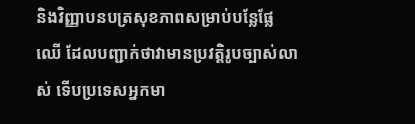និងវិញ្ញាបនបត្រសុខភាពសម្រាប់បន្លែផ្លែឈើ ដែលបញ្ជាក់ថាវាមានប្រវត្តិរូបច្បាស់លាស់ ទើបប្រទេសអ្នកមា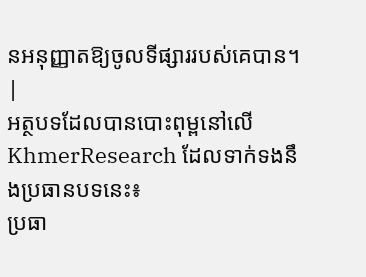នអនុញ្ញាតឱ្យចូលទីផ្សាររបស់គេបាន។ |
អត្ថបទដែលបានបោះពុម្ពនៅលើ KhmerResearch ដែលទាក់ទងនឹងប្រធានបទនេះ៖
ប្រធា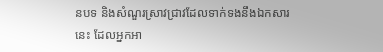នបទ និងសំណួរស្រាវជ្រាវដែលទាក់ទងនឹងឯកសារនេះ ដែលអ្នកអា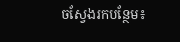ចស្វែងរកបន្ថែម៖